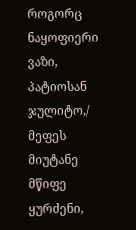როგორც ნაყოფიერი ვაზი, პატიოსან ჯულიტო,/ მეფეს მიუტანე მწიფე ყურძენი,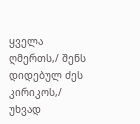ყველა ღმერთს,/ შენს დიდებულ ძეს კირიკოს,/ უხვად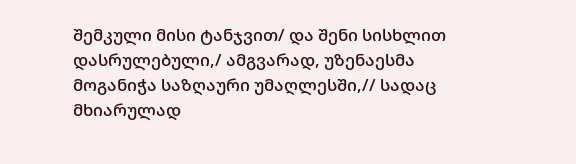შემკული მისი ტანჯვით/ და შენი სისხლით დასრულებული,/ ამგვარად, უზენაესმა მოგანიჭა საზღაური უმაღლესში,// სადაც მხიარულად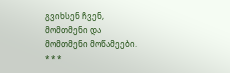გვიხსენ ჩვენ, მომთმენი და მომთმენი მოწამეები.
* * *